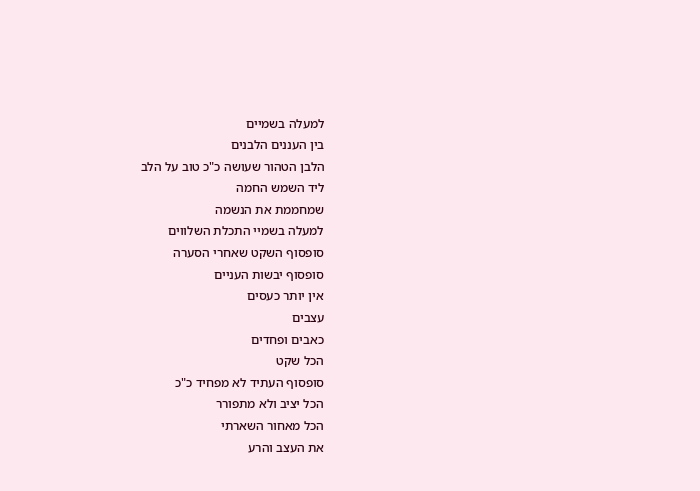למעלה בשמיים
בין העננים הלבנים
הלבן הטהור שעושה כ"כ טוב על הלב
ליד השמש החמה
שמחממת את הנשמה
למעלה בשמיי התכלת השלווים
סופסוף השקט שאחרי הסערה
סופסוף יבשות העניים
אין יותר כעסים
עצבים
כאבים ופחדים
הכל שקט
סופסוף העתיד לא מפחיד כ"כ
הכל יציב ולא מתפורר
הכל מאחור השארתי
את העצב והרע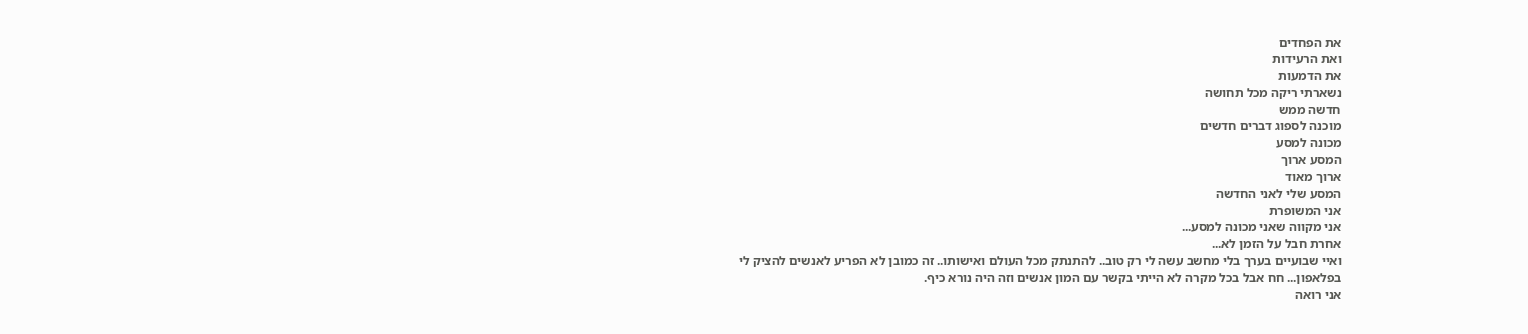את הפחדים
ואת הרעידות
את הדמעות
נשארתי ריקה מכל תחושה
חדשה ממש
מוכנה לספוג דברים חדשים
מכונה למסע
המסע ארוך
ארוך מאוד
המסע שלי לאני החדשה
אני המשופרת
אני מקווה שאני מכונה למסע...
אחרת חבל על הזמן לא...
ואיי שבועיים בערך בלי מחשב עשה לי רק טוב.. להתנתק מכל העולם ואישותו.. זה כמובן לא הפריע לאנשים להציק לי בפלאפון... חח אבל בכל מקרה לא הייתי בקשר עם המון אנשים וזה היה נורא כיף.
אני רואה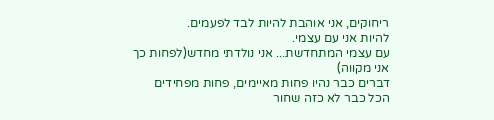ריחוקים, אני אוהבת להיות לבד לפעמים.
להיות אני עם עצמי.
עם עצמי המתחדשת... אני נולדתי מחדש(לפחות כך אני מקווה)
דברים כבר נהיו פחות מאיימים, פחות מפחידים
הכל כבר לא כזה שחור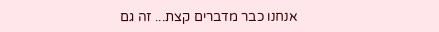אנחנו כבר מדברים קצת... זה גם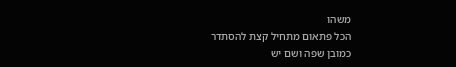משהו
הכל פתאום מתחיל קצת להסתדר
כמובן שפה ושם יש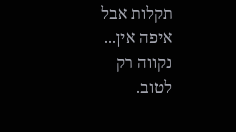תקלות אבל איפה אין...
נקווה רק לטוב.